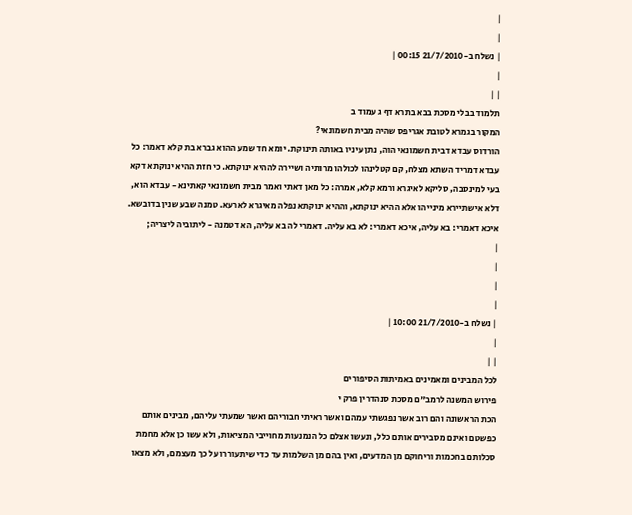|
|
| נשלח ב-21/7/2010 00:15 |
|
| |
תלמוד בבלי מסכת בבא בתרא דף ג עמוד ב
המקור בגמרא לטובת אגריפס שהיה מבית חשמונאי?
הורדוס עבדא דבית חשמונאי הוה, נתן עיניו באותה תינוקת. יומא חד שמע ההוא גברא בת קלא דאמר: כל עבדא דמריד השתא מצלח, קם קטלינהו לכולהו מרותיה ושיירה לההיא ינוקתא. כי חזת ההיא ינוקתא דקא בעי למינסבה, סליקא לאיגרא ורמא קלא, אמרה: כל מאן דאתי ואמר מבית חשמונאי קאתינא - עבדא הוא, דלא אישתיירא מינייהו אלא ההיא ינוקתא, וההיא ינוקתא נפלה מאיגרא לארעא. טמנה שבע שנין בדובשא. איכא דאמרי: בא עליה, איכא דאמרי: לא בא עליה. דאמרי לה בא עליה, הא דטמנה - ליתוביה ליצריה;
|
|
|
|
| נשלח ב-21/7/2010 10:00 |
|
| |
לכל המבינים ומאמינים באמיתות הסיפורים
פירוש המשנה לרמב"ם מסכת סנהדרין פרק י
הכת הראשונה והם רוב אשר נפגשתי עמהם ואשר ראיתי חבוריהם ואשר שמעתי עליהם, מבינים אותם כפשטם ואינם מסבירים אותם כלל, ונעשו אצלם כל הנמנעות מחוייבי המציאות, ולא עשו כן אלא מחמת סכלותם בחכמות וריחוקם מן המדעים, ואין בהם מן השלמות עד כדי שיתעוררו על כך מעצמם, ולא מצאו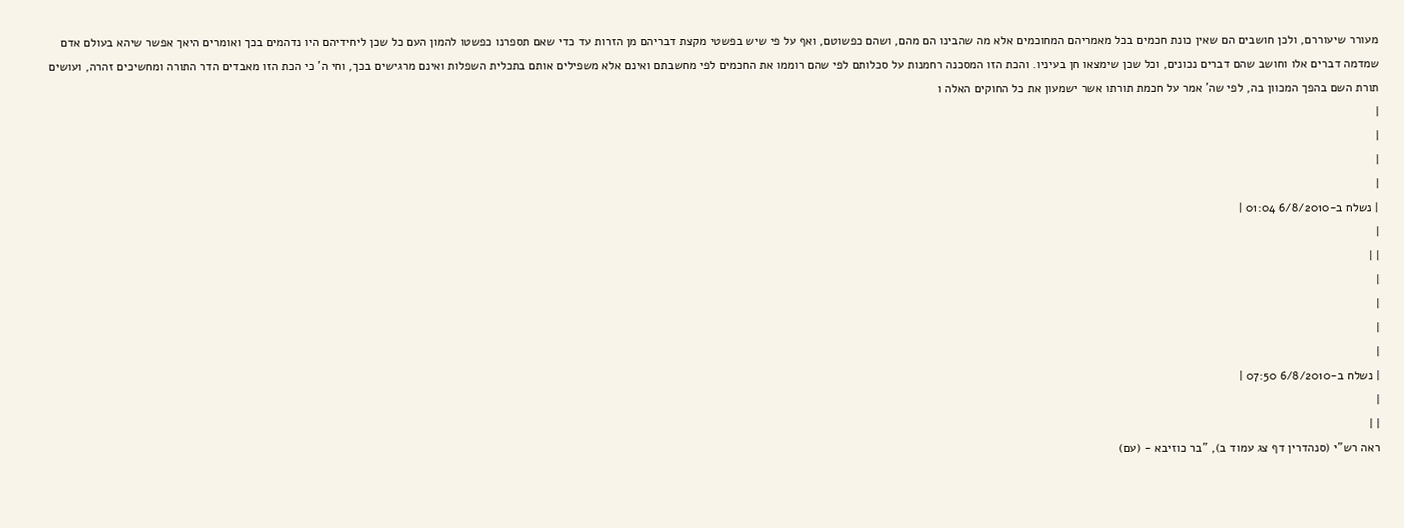מעורר שיעוררם, ולכן חושבים הם שאין כונת חכמים בכל מאמריהם המחוכמים אלא מה שהבינו הם מהם, ושהם כפשוטם, ואף על פי שיש בפשטי מקצת דבריהם מן הזרות עד כדי שאם תספרנו כפשטו להמון העם כל שכן ליחידיהם היו נדהמים בכך ואומרים היאך אפשר שיהא בעולם אדם שמדמה דברים אלו וחושב שהם דברים נכונים, וכל שכן שימצאו חן בעיניו. והכת הזו המסכנה רחמנות על סכלותם לפי שהם רוממו את החכמים לפי מחשבתם ואינם אלא משפילים אותם בתכלית השפלות ואינם מרגישים בכך, וחי ה' כי הכת הזו מאבדים הדר התורה ומחשיכים זהרה, ועושים תורת השם בהפך המכוון בה, לפי שה' אמר על חכמת תורתו אשר ישמעון את כל החוקים האלה ו
|
|
|
|
| נשלח ב-6/8/2010 01:04 |
|
| |
|
|
|
|
| נשלח ב-6/8/2010 07:50 |
|
| |
ראה רש"י (סנהדרין דף צג עמוד ב), "בר כוזיבא - (עם)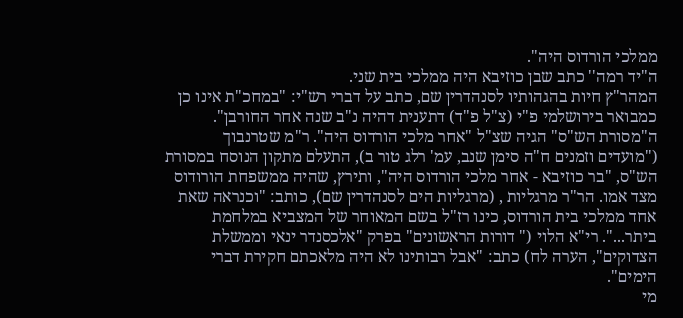ממלכי הורדוס היה".
ה"יד רמה'' כתב שבן כוזיבא היה ממלכי בית שני.
המהר"ץ חיות בהגהותיו לסנהדרין שם, כתב על דברי רש"י: "במחכ"ת אינו כן כמבואר בירושלמי פ"י (צ"ל פ"ד) דתענית דהיה נ"ב שנה אחר החורבן". ה"מסורת הש"ס" הגיה שצ"ל "אחר מלכי הורדוס היה". ר"מ שטרנבוך ("מועדים וזמנים ח"ה סימן שנב, עמ' רלג טור ב), התעלם מתקון הנוסח במסורת הש"ס, "בר כוזיבא - אחר מלכי הורדוס היה", ותירץ, שהיה ממשפחת הורודוס מצד אמו. הר"ר מרגליות , (מרגליות הים לסנהדרין שם), כותב: "וכנראה שאת אחד ממלכי בית הורדוס, כינו רז"ל בשם המאוחר של המצביא במלחמת ביתר...". רי"א הלוי (" דורות הראשונים" בפרק "אלכסנדר ינאי וממשלת הצדוקים", הערה לח) כתב: "אבל רבותינו לא היה מלאכתם חקירת דברי הימים".
מי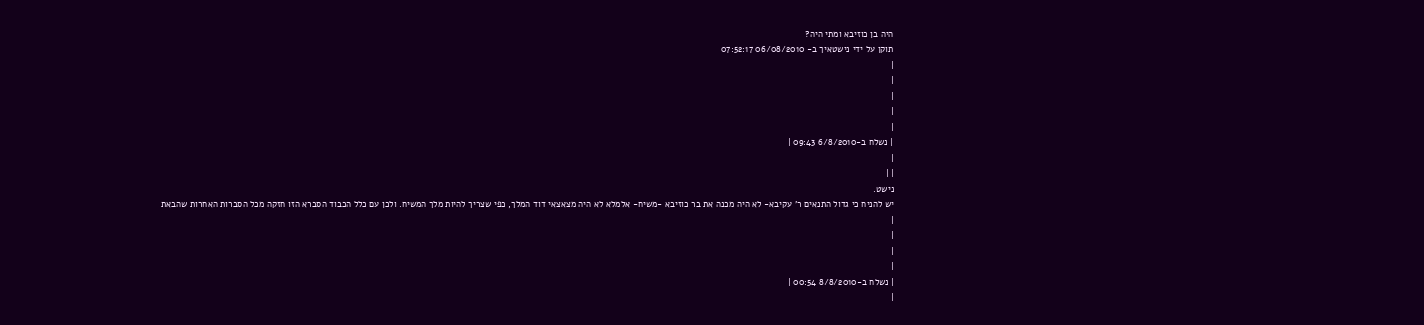היה בן כוזיבא ומתי היה?
תוקן על ידי נישטאיך ב- 06/08/2010 07:52:17
|
|
|
|
|
| נשלח ב-6/8/2010 09:43 |
|
| |
נישט.
יש להניח כי גדול התנאים ר' עקיבא- לא היה מכנה את בר כוזיבא -משיח- אלמלא לא היה מצאצאי דוד המלך, כפי שצריך להיות מלך המשיח. ולכן עם כלל הכבוד הסברא הזו חזקה מכל הסברות האחרות שהבאת
|
|
|
|
| נשלח ב-8/8/2010 00:54 |
|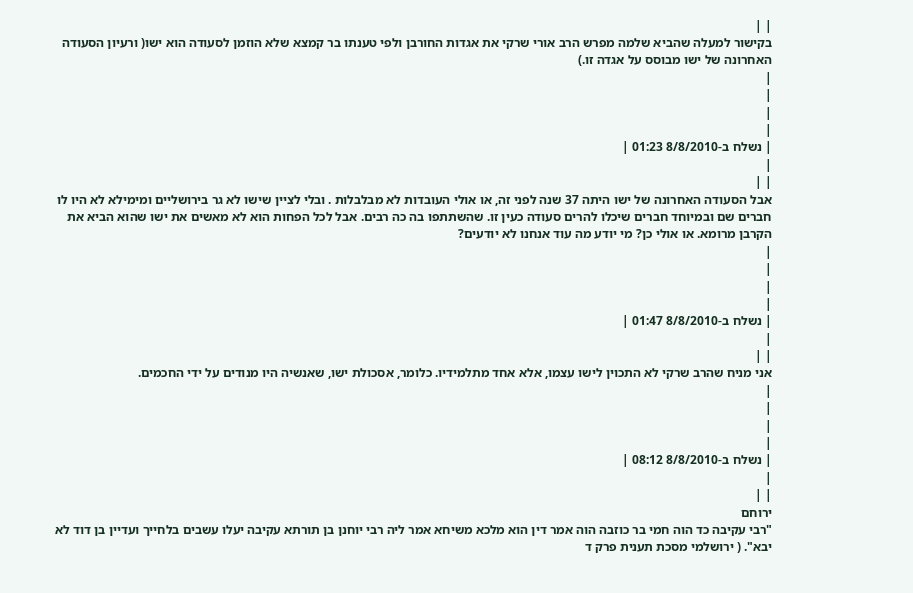| |
בקישור למעלה שהביא שלמה מפרש הרב אורי שרקי את אגדות החורבן ולפי טענתו בר קמצא שלא הוזמן לסעודה הוא ישו( ורעיון הסעודה האחרונה של ישו מבוסס על אגדה זו.)
|
|
|
|
| נשלח ב-8/8/2010 01:23 |
|
| |
אבל הסעודה האחרונה של ישו היתה 37 שנה לפני זה, או אולי העובדות לא מבלבלות . ובלי לציין שישו לא גר בירושליים ומימילא לא היו לו חברים שם ובמיוחד חברים שיכלו להרים סעודה כעין זו. שהשתתפו בה כה רבים. אבל לכל הפחות הוא לא מאשים את ישו שהוא הביא את הקרבן מרומא. או אולי כן? מי יודע מה עוד אנחנו לא יודעים?
|
|
|
|
| נשלח ב-8/8/2010 01:47 |
|
| |
אני מניח שהרב שרקי לא התכוין לישו עצמו, אלא אחד מתלמידיו. כלומר, אסכולת ישו, שאנשיה היו מנודים על ידי החכמים.
|
|
|
|
| נשלח ב-8/8/2010 08:12 |
|
| |
ירוחם
"רבי עקיבה כד הוה חמי בר כוזבה הוה אמר דין הוא מלכא משיחא אמר ליה רבי יוחנן בן תורתא עקיבה יעלו עשבים בלחייך ועדיין בן דוד לא יבא". ( ירושלמי מסכת תענית פרק ד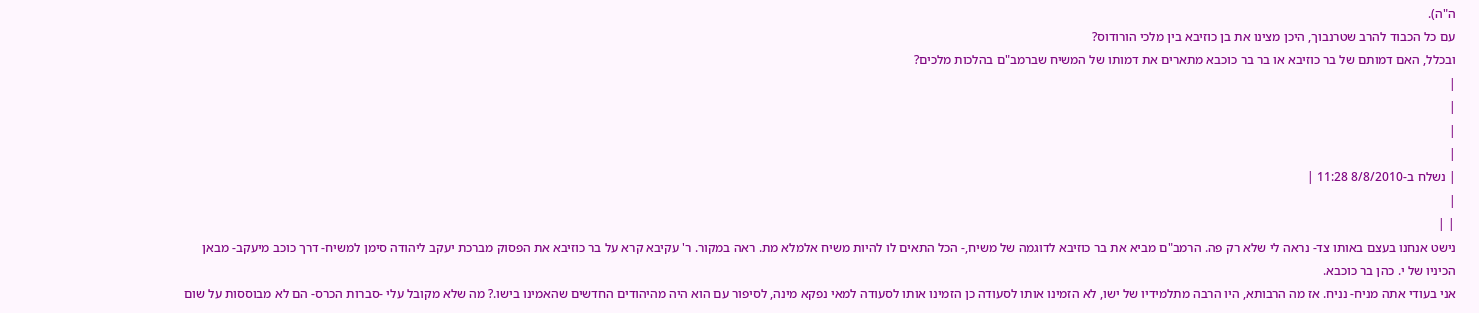ה"ה).
עם כל הכבוד להרב שטרנבוך, היכן מצינו את בן כוזיבא בין מלכי הורודוס?
ובכלל, האם דמותם של בר כוזיבא או בר בר כוכבא מתארים את דמותו של המשיח שברמב"ם בהלכות מלכים?
|
|
|
|
| נשלח ב-8/8/2010 11:28 |
|
| |
נישט אנחנו בעצם באותו צד- נראה לי שלא רק פה. הרמב"ם מביא את בר כוזיבא לדוגמה של משיח,- הכל התאים לו להיות משיח אלמלא מת. ראה במקור. ר' עקיבא קרא על בר כוזיבא את הפסוק מברכת יעקב ליהודה סימן למשיח- דרך כוכב מיעקב- מבאן הכיניו של י. כהן בר כוכבא.
אני בעודי אתה מניח- נניח. אז מה הרבותא, היו הרבה מתלמידיו של ישו, לא הזמינו אותו לסעודה כן הזמינו אותו לסעודה למאי נפקא מינה, לסיפור עם הוא היה מהיהודים החדשים שהאמינו בישו.? מה שלא מקובל עלי -סברות הכרס- הם לא מבוססות על שום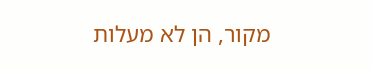מקור, הן לא מעלות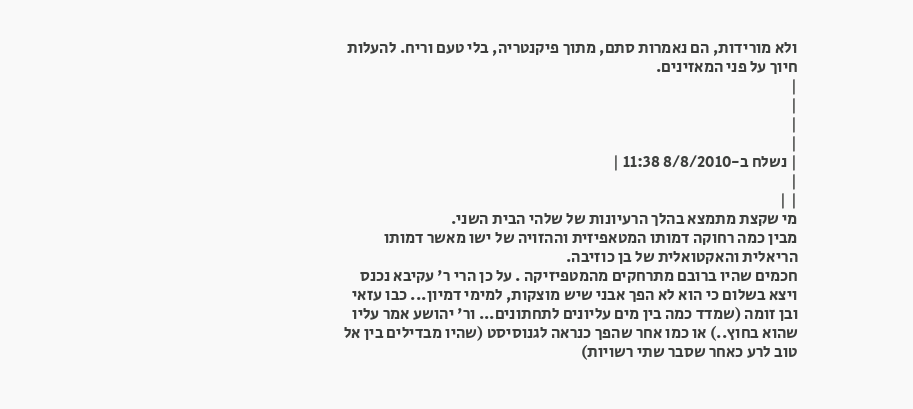ולא מורידות, הם נאמרות סתם, מתוך פיקנטריה, בלי טעם וריח. להעלות חיוך על פני המאזינים.
|
|
|
|
| נשלח ב-8/8/2010 11:38 |
|
| |
מי שקצת מתמצא בהלך הרעיונות של שלהי הבית השני.
מבין כמה רחוקה דמותו המטאפיזית וההזויה של ישו מאשר דמותו הריאלית והאקטואלית של בן כוזיבה.
חכמים שהיו ברובם מתרחקים מהמטפיזיקה . על כן הרי ר' עקיבא נכנס ויצא בשלום כי הוא לא הפך אבני שיש מוצקות, למימי דמיון... כבו עזאי ובן זומה (שמדד כמה בין מים עליונים לתחתונים... ור' יהושע אמר עליו שהוא בחוץ..) או כמו אחר שהפך כנראה לגנוסיסט (שהיו מבדילים בין אל טוב לרע כאחר שסבר שתי רשויות)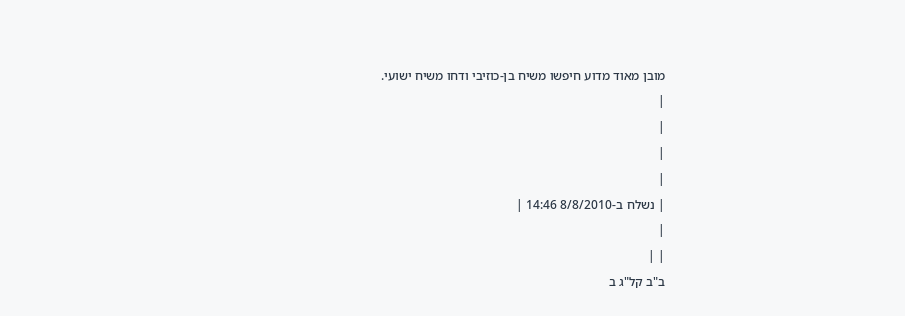מובן מאוד מדוע חיפשו משיח בן-כוזיבי ודחו משיח ישועי.
|
|
|
|
| נשלח ב-8/8/2010 14:46 |
|
| |
ב"ב קל"ג ב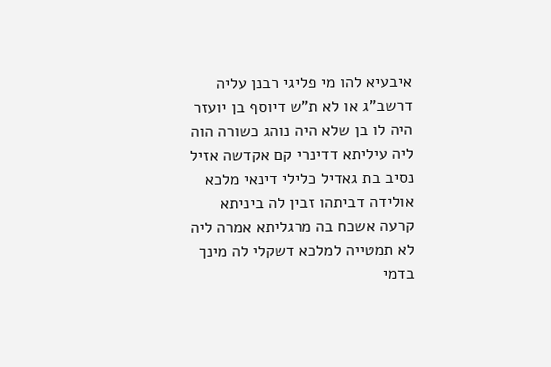איבעיא להו מי פליגי רבנן עליה דרשב"ג או לא ת"ש דיוסף בן יועזר היה לו בן שלא היה נוהג כשורה הוה ליה עיליתא דדינרי קם אקדשה אזיל נסיב בת גאדיל כלילי דינאי מלכא אולידה דביתהו זבין לה ביניתא קרעה אשכח בה מרגליתא אמרה ליה לא תמטייה למלכא דשקלי לה מינך בדמי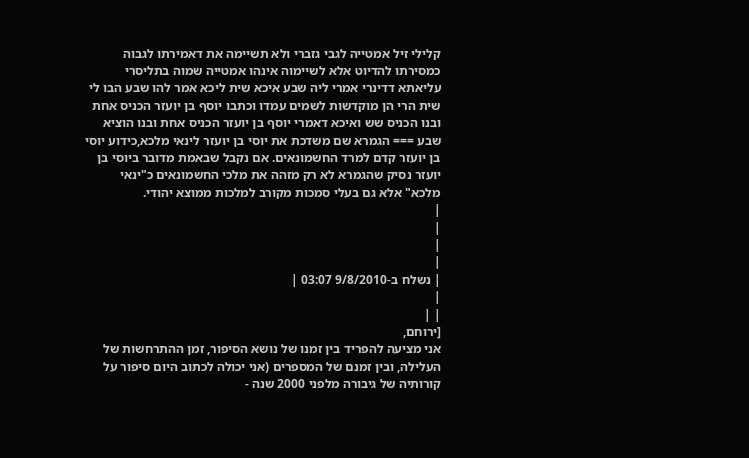קלילי זיל אמטייה לגבי גזברי ולא תשיימה את דאמירתו לגבוה כמסירתו להדיוט אלא לשיימוה אינהו אמטייה שמוה בתליסרי עליאתא דדינרי אמרי ליה שבע איכא שית ליכא אמר להו שבע הבו לי שית הרי הן מוקדשות לשמים עמדו וכתבו יוסף בן יועזר הכניס אחת ובנו הכניס שש ואיכא דאמרי יוסף בן יועזר הכניס אחת ובנו הוציא שבע === הגמרא שם משדכת את יוסי בן יועזר לינאי מלכא,כידוע יוסי בן יועזר קדם למרד החשמונאים. אם נקבל שבאמת מדובר ביוסי בן יועזר נסיק שהגמרא לא רק מזהה את מלכי החשמונאים כ"ינאי מלכא" אלא גם בעלי סמכות מקורב למלכות ממוצא יהודי.
|
|
|
|
| נשלח ב-9/8/2010 03:07 |
|
| |
[ירוחם,
אני מציעה להפריד בין זמנו של נושא הסיפור, זמן ההתרחשות של העלילה, ובין זמנם של המספרים (אני יכולה לכתוב היום סיפור על קורותיה של גיבורה מלפני 2000 שנה -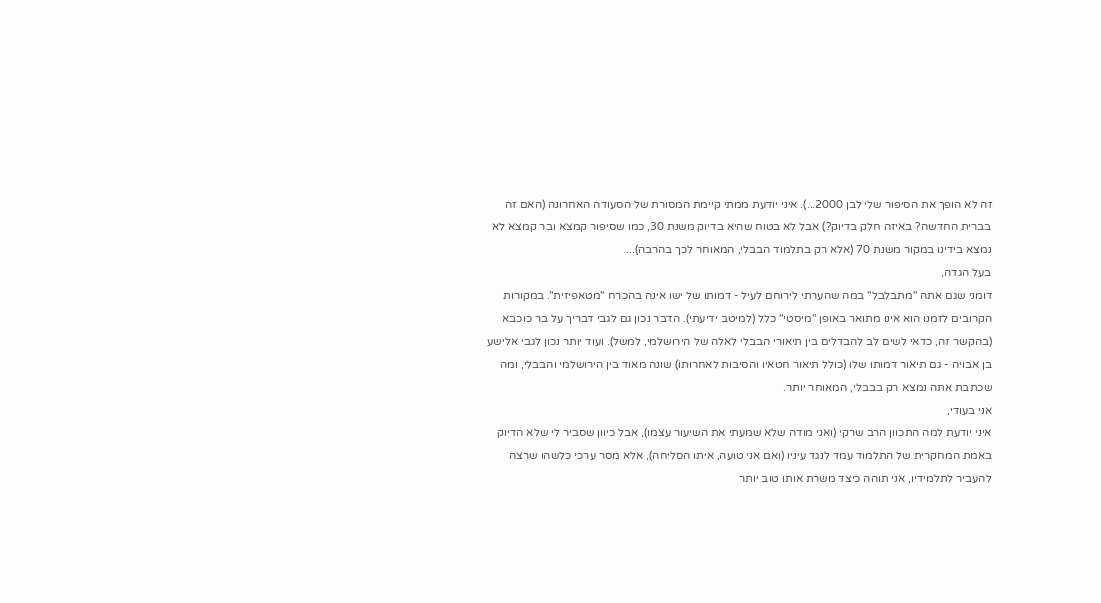זה לא הופך את הסיפור שלי לבן 2000...). איני יודעת ממתי קיימת המסורת של הסעודה האחרונה (האם זה בברית החדשה? באיזה חלק בדיוק?) אבל לא בטוח שהיא בדיוק משנת 30, כמו שסיפור קמצא ובר קמצא לא נמצא בידינו במקור משנת 70 (אלא רק בתלמוד הבבלי, המאוחר לכך בהרבה)...
בעל הגדה,
דומני שגם אתה "מתבלבל" במה שהערתי לירוחם לעיל - דמותו של ישו אינה בהכרח "מטאפיזית". במקורות הקרובים לזמנו הוא אינו מתואר באופן "מיסטי" כלל (למיטב ידיעתי). הדבר נכון גם לגבי דבריך על בר כוכבא (בהקשר זה, כדאי לשים לב להבדלים בין תיאורי הבבלי לאלה של הירושלמי, למשל). ועוד יותר נכון לגבי אלישע בן אבויה - גם תיאור דמותו שלו (כולל תיאור חטאיו והסיבות לאחרוּתוֹ) שונה מאוד בין הירושלמי והבבלי, ומה שכתבת אתה נמצא רק בבבלי, המאוחר יותר.
אני בעודי,
איני יודעת למה התכוון הרב שרקי (ואני מודה שלא שמעתי את השיעור עצמו), אבל כיוון שסביר לי שלא הדיוק באמת המחקרית של התלמוד עמד לנגד עיניו (ואם אני טועה, איתו הסליחה), אלא מסר ערכי כלשהו שרצה להעביר לתלמידיו, אני תוהה כיצד משרת אותו טוב יותר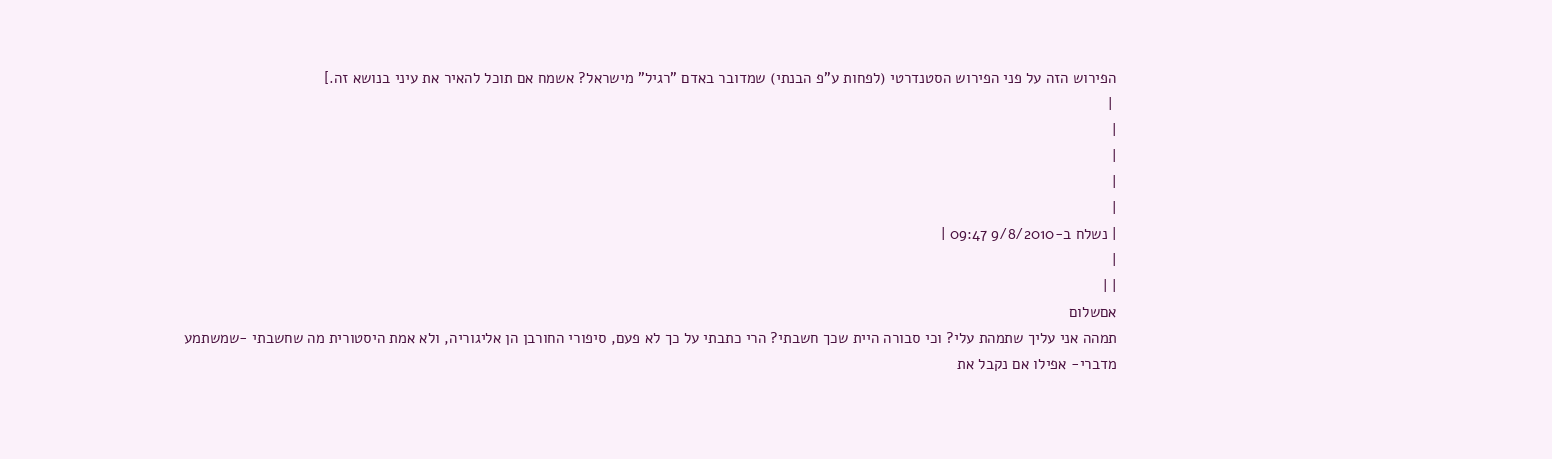הפירוש הזה על פני הפירוש הסטנדרטי (לפחות ע"פ הבנתי) שמדובר באדם "רגיל" מישראל? אשמח אם תוכל להאיר את עיני בנושא זה.]
 |
|
|
|
|
| נשלח ב-9/8/2010 09:47 |
|
| |
אםשלום
תמהה אני עליך שתמהת עלי? וכי סבורה היית שכך חשבתי? הרי כתבתי על כך לא פעם, סיפורי החורבן הן אליגוריה, ולא אמת היסטורית מה שחשבתי -שמשתמע מדברי- אפילו אם נקבל את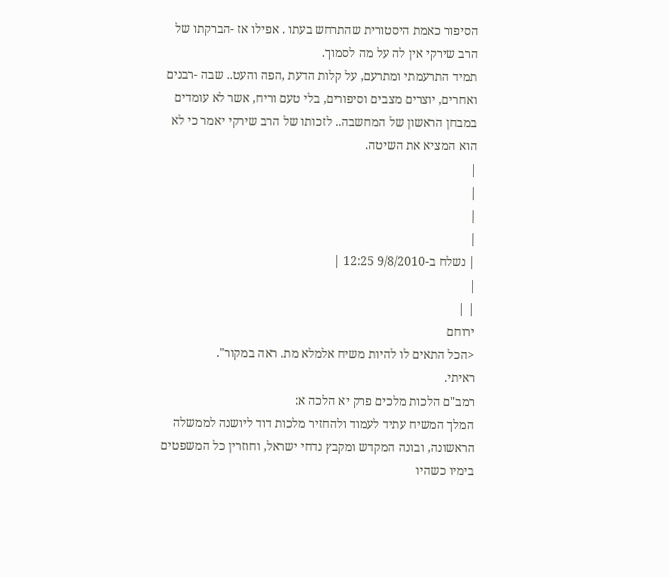הסיפור כאמת היסטורית שהתרחש בעתו . אפילו אז -הברקתו של הרב שירקי אין לה על מה לסמוך.
תמיד התרעמתי ומתרעם, על קלות הדעת ,הפה והעט.. שבה -רבנים ואחרים, יוצרים מצבים וסיפורים, בלי טעם וריח, אשר לא עומדים במבחן הראשון של המחשבה.. לזכותו של הרב שירקי יאמר כי לא הוא המציא את השיטה.
|
|
|
|
| נשלח ב-9/8/2010 12:25 |
|
| |
ירוחם
<הכל התאים לו להיות משיח אלמלא מת. ראה במקור".
ראיתי.
רמב"ם הלכות מלכים פרק יא הלכה א:
המלך המשיח עתיד לעמוד ולהחזיר מלכות דוד ליושנה לממשלה הראשונה, ובונה המקדש ומקבץ נדחי ישראל, וחוזרין כל המשפטים בימיו כשהיו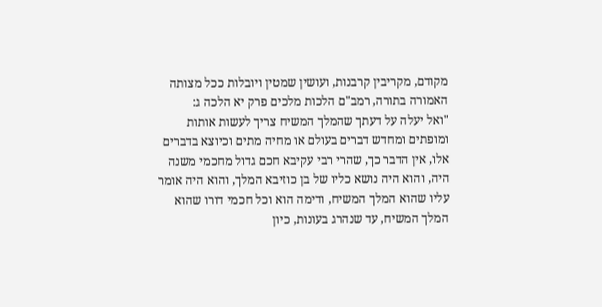מקודם, מקריבין קרבנות, ועושין שמטין ויובלות ככל מצותה האמורה בתורה, רמב"ם הלכות מלכים פרק יא הלכה ג:
"ואל יעלה על דעתך שהמלך המשיח צריך לעשות אותות ומופתים ומחדש דברים בעולם או מחיה מתים וכיוצא בדברים אלו, אין הדבר כך, שהרי רבי עקיבא חכם גדול מחכמי משנה היה, והוא היה נושא כליו של בן כוזיבא המלך, והוא היה אומר עליו שהוא המלך המשיח, ודימה הוא וכל חכמי דורו שהוא המלך המשיח, עד שנהרג בעונות, כיון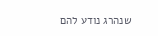שנהרג נודע להם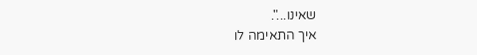שאינו...".
איך התאימה לו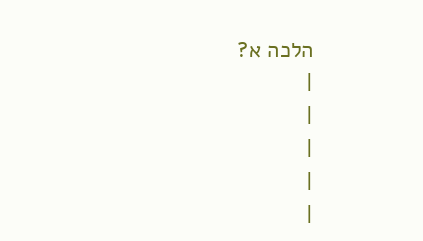הלכה א?
|
|
|
|
|